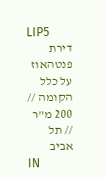LIP5
דירת פנטהאוז על כלל הקומה // 200 מ"ר // תל אביב
IN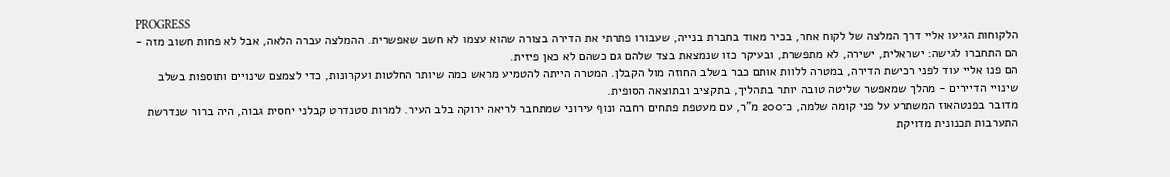PROGRESS
הלקוחות הגיעו אליי דרך המלצה של לקוח אחר, בכיר מאוד בחברת בנייה, שעבורו פתרתי את הדירה בצורה שהוא עצמו לא חשב שאפשרית. ההמלצה עברה הלאה, אבל לא פחות חשוב מזה - הם התחברו לגישה: ישראלית, ישירה, לא מתפשרת, ובעיקר כזו שנמצאת בצד שלהם גם כשהם לא כאן פיזית.
הם פנו אליי עוד לפני רכישת הדירה, במטרה ללוות אותם כבר בשלב החוזה מול הקבלן. המטרה הייתה להטמיע מראש כמה שיותר החלטות ועקרונות, כדי לצמצם שינויים ותוספות בשלב שינויי הדיירים - מהלך שמאפשר שליטה טובה יותר בתהליך, בתקציב ובתוצאה הסופית.
מדובר בפנטהאוז המשתרע על פני קומה שלמה, כ־200 מ"ר, עם מעטפת פתחים רחבה ונוף עירוני שמתחבר לריאה ירוקה בלב העיר. למרות סטנדרט קבלני יחסית גבוה, היה ברור שנדרשת התערבות תכנונית מדויקת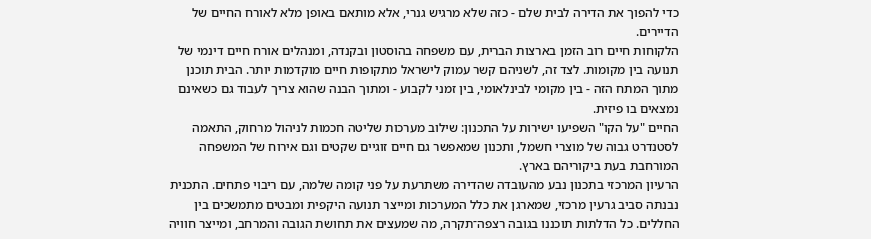כדי להפוך את הדירה לבית שלם - כזה שלא מרגיש גנרי, אלא מותאם באופן מלא לאורח החיים של הדיירים.
הלקוחות חיים רוב הזמן בארצות הברית, עם משפחה בהוסטון ובקנדה, ומנהלים אורח חיים דינמי של תנועה בין מקומות. לצד זה, לשניהם קשר עמוק לישראל מתקופות חיים מוקדמות יותר. הבית תוכנן מתוך המתח הזה - בין מקומי לבינלאומי, בין זמני לקבוע - ומתוך הבנה שהוא צריך לעבוד גם כשאינם נמצאים בו פיזית.
החיים "על הקו" השפיעו ישירות על התכנון: שילוב מערכות שליטה חכמות לניהול מרחוק, התאמה לסטנדרט גבוה של מוצרי חשמל, ותכנון שמאפשר גם חיים זוגיים שקטים וגם אירוח של המשפחה המורחבת בעת ביקוריהם בארץ.
הרעיון המרכזי בתכנון נבע מהעובדה שהדירה משתרעת על פני קומה שלמה, עם ריבוי פתחים. התכנית נבנתה סביב גרעין מרכזי, שמארגן את כלל המערכות ומייצר תנועה היקפית ומבטים מתמשכים בין החללים. כל הדלתות תוכננו בגובה רצפה־תקרה, מה שמעצים את תחושת הגובה והמרחב, ומייצר חוויה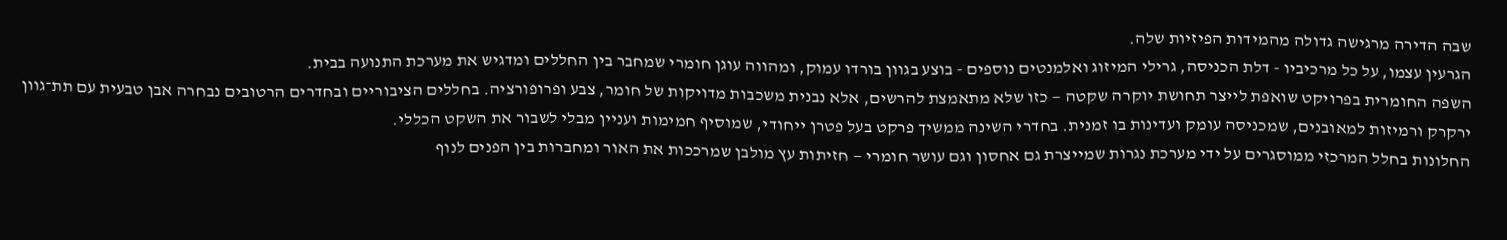שבה הדירה מרגישה גדולה מהמידות הפיזיות שלה.
הגרעין עצמו, על כל מרכיביו - דלת הכניסה, גרילי המיזוג ואלמנטים נוספים - בוצע בגוון בורדו עמוק, ומהווה עוגן חומרי שמחבר בין החללים ומדגיש את מערכת התנועה בבית.
השפה החומרית בפרויקט שואפת לייצר תחושת יוקרה שקטה — כזו שלא מתאמצת להרשים, אלא נבנית משכבות מדויקות של חומר, צבע ופרופורציה. בחללים הציבוריים ובחדרים הרטובים נבחרה אבן טבעית עם תת־גוון ירקרק ורמיזות למאובנים, שמכניסה עומק ועדינות בו זמנית. בחדרי השינה ממשיך פרקט בעל פטרן ייחודי, שמוסיף חמימות ועניין מבלי לשבור את השקט הכללי.
החלונות בחלל המרכזי ממוסגרים על ידי מערכת נגרות שמייצרת גם אחסון וגם עושר חומרי — חזיתות עץ מולבן שמרככות את האור ומחברות בין הפנים לנוף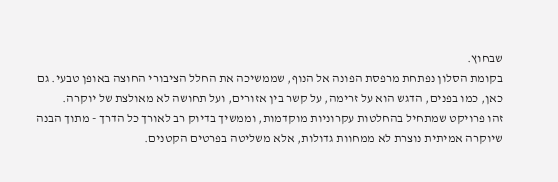שבחוץ.
בקומת הסלון נפתחת מרפסת הפונה אל הנוף, שממשיכה את החלל הציבורי החוצה באופן טבעי. גם כאן, כמו בפנים, הדגש הוא על זרימה, על קשר בין אזורים, ועל תחושה לא מאולצת של יוקרה.
זהו פרויקט שמתחיל בהחלטות עקרוניות מוקדמות, וממשיך בדיוק רב לאורך כל הדרך - מתוך הבנה שיוקרה אמיתית נוצרת לא ממחוות גדולות, אלא משליטה בפרטים הקטנים.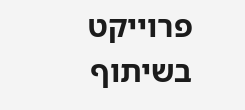פרוייקט בשיתוף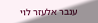ענבר אלעזר לוי